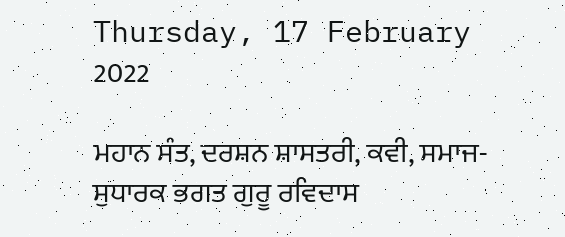Thursday, 17 February 2022

ਮਹਾਨ ਸੰਤ, ਦਰਸ਼ਨ ਸ਼ਾਸਤਰੀ, ਕਵੀ, ਸਮਾਜ-ਸੁਧਾਰਕ ਭਗਤ ਗੁਰੂ ਰਵਿਦਾਸ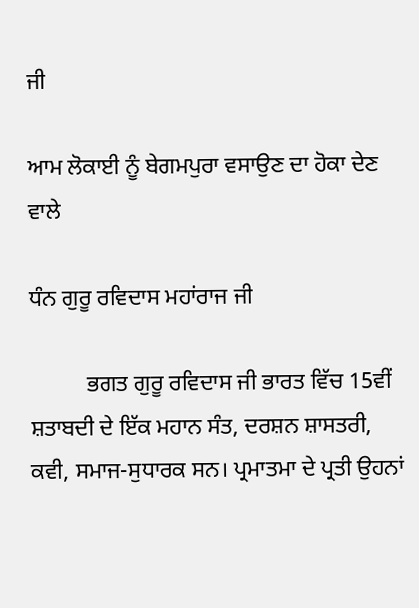ਜੀ

ਆਮ ਲੋਕਾਈ ਨੂੰ ਬੇਗਮਪੁਰਾ ਵਸਾਉਣ ਦਾ ਹੋਕਾ ਦੇਣ ਵਾਲੇ

ਧੰਨ ਗੁਰੂ ਰਵਿਦਾਸ ਮਹਾਂਰਾਜ ਜੀ

          ਭਗਤ ਗੁਰੂ ਰਵਿਦਾਸ ਜੀ ਭਾਰਤ ਵਿੱਚ 15ਵੀਂ ਸ਼ਤਾਬਦੀ ਦੇ ਇੱਕ ਮਹਾਨ ਸੰਤ, ਦਰਸ਼ਨ ਸ਼ਾਸਤਰੀ, ਕਵੀ, ਸਮਾਜ-ਸੁਧਾਰਕ ਸਨ। ਪ੍ਰਮਾਤਮਾ ਦੇ ਪ੍ਰਤੀ ਉਹਨਾਂ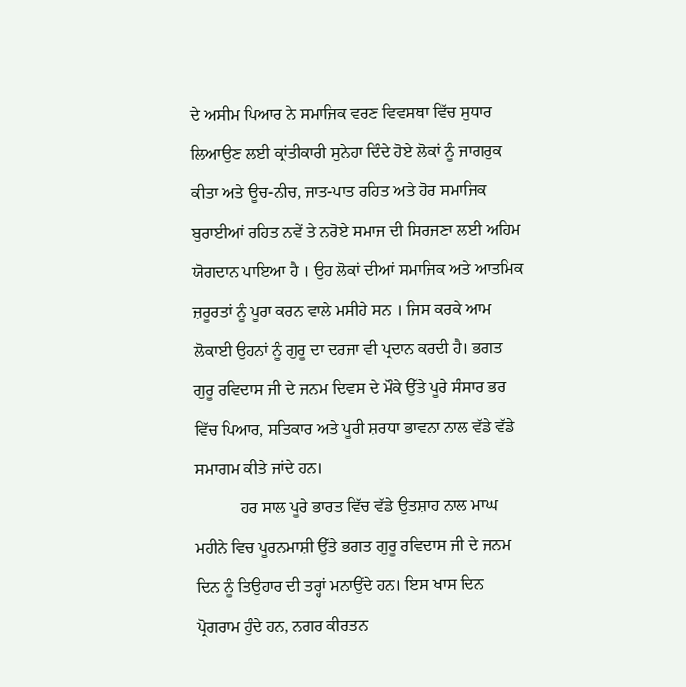ਦੇ ਅਸੀਮ ਪਿਆਰ ਨੇ ਸਮਾਜਿਕ ਵਰਣ ਵਿਵਸਥਾ ਵਿੱਚ ਸੁਧਾਰ ਲਿਆਉਣ ਲਈ ਕ੍ਰਾਂਤੀਕਾਰੀ ਸੁਨੇਹਾ ਦਿੰਦੇ ਹੋਏ ਲੋਕਾਂ ਨੂੰ ਜਾਗਰੁਕ ਕੀਤਾ ਅਤੇ ਊਚ-ਨੀਚ, ਜਾਤ-ਪਾਤ ਰਹਿਤ ਅਤੇ ਹੋਰ ਸਮਾਜਿਕ ਬੁਰਾਈਆਂ ਰਹਿਤ ਨਵੇਂ ਤੇ ਨਰੋਏ ਸਮਾਜ ਦੀ ਸਿਰਜਣਾ ਲਈ ਅਹਿਮ ਯੋਗਦਾਨ ਪਾਇਆ ਹੈ । ਉਹ ਲੋਕਾਂ ਦੀਆਂ ਸਮਾਜਿਕ ਅਤੇ ਆਤਮਿਕ ਜ਼ਰੂਰਤਾਂ ਨੂੰ ਪੂਰਾ ਕਰਨ ਵਾਲੇ ਮਸੀਹੇ ਸਨ । ਜਿਸ ਕਰਕੇ ਆਮ ਲੋਕਾਈ ਉਹਨਾਂ ਨੂੰ ਗੁਰੂ ਦਾ ਦਰਜਾ ਵੀ ਪ੍ਰਦਾਨ ਕਰਦੀ ਹੈ। ਭਗਤ ਗੁਰੂ ਰਵਿਦਾਸ ਜੀ ਦੇ ਜਨਮ ਦਿਵਸ ਦੇ ਮੌਕੇ ਉੱਤੇ ਪੂਰੇ ਸੰਸਾਰ ਭਰ ਵਿੱਚ ਪਿਆਰ, ਸਤਿਕਾਰ ਅਤੇ ਪੂਰੀ ਸ਼ਰਧਾ ਭਾਵਨਾ ਨਾਲ ਵੱਡੇ ਵੱਡੇ ਸਮਾਗਮ ਕੀਤੇ ਜਾਂਦੇ ਹਨ।
           ਹਰ ਸਾਲ ਪੂਰੇ ਭਾਰਤ ਵਿੱਚ ਵੱਡੇ ਉਤਸ਼ਾਹ ਨਾਲ ਮਾਘ ਮਹੀਨੇ ਵਿਚ ਪੂਰਨਮਾਸ਼ੀ ਉੱਤੇ ਭਗਤ ਗੁਰੂ ਰਵਿਦਾਸ ਜੀ ਦੇ ਜਨਮ ਦਿਨ ਨੂੰ ਤਿਉਹਾਰ ਦੀ ਤਰ੍ਹਾਂ ਮਨਾਉਂਦੇ ਹਨ। ਇਸ ਖਾਸ ਦਿਨ ਪ੍ਰੋਗਰਾਮ ਹੁੰਦੇ ਹਨ, ਨਗਰ ਕੀਰਤਨ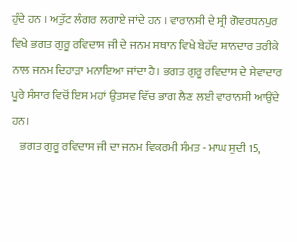ਹੁੰਦੇ ਹਨ । ਅਤੁੱਟ ਲੰਗਰ ਲਗਾਏ ਜਾਂਦੇ ਹਨ । ਵਾਰਾਨਸੀ ਦੇ ਸ੍ਰੀ ਗੋਵਰਧਨਪੁਰ ਵਿਖੇ ਭਗਤ ਗੁਰੂ ਰਵਿਦਾਸ ਜੀ ਦੇ ਜਨਮ ਸਥਾਨ ਵਿਖੇ ਬੇਹੱਦ ਸ਼ਾਨਦਾਰ ਤਰੀਕੇ ਨਾਲ ਜਨਮ ਦਿਹਾੜਾ ਮਨਾਇਆ ਜਾਂਦਾ ਹੈ। ਭਗਤ ਗੁਰੂ ਰਵਿਦਾਸ ਦੇ ਸੇਵਾਦਾਰ ਪੂਰੇ ਸੰਸਾਰ ਵਿਚੋਂ ਇਸ ਮਹਾਂ ਉਤਸਵ ਵਿੱਚ ਭਾਗ ਲੈਣ ਲਈ ਵਾਰਾਨਸੀ ਆਉਂਦੇ ਹਨ।
    ਭਗਤ ਗੁਰੂ ਰਵਿਦਾਸ ਜੀ ਦਾ ਜਨਮ ਵਿਕਰਮੀ ਸੰਮਤ - ਮਾਘ ਸੁਦੀ 15,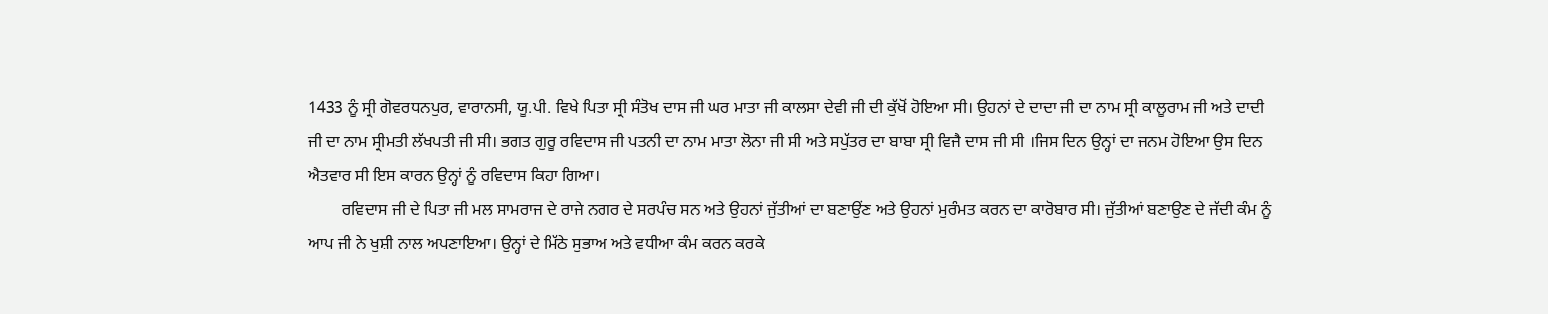1433 ਨੂੰ ਸ੍ਰੀ ਗੋਵਰਧਨਪੁਰ, ਵਾਰਾਨਸੀ, ਯੂ.ਪੀ. ਵਿਖੇ ਪਿਤਾ ਸ੍ਰੀ ਸੰਤੋਖ ਦਾਸ ਜੀ ਘਰ ਮਾਤਾ ਜੀ ਕਾਲਸਾ ਦੇਵੀ ਜੀ ਦੀ ਕੁੱਖੋਂ ਹੋਇਆ ਸੀ। ਉਹਨਾਂ ਦੇ ਦਾਦਾ ਜੀ ਦਾ ਨਾਮ ਸ੍ਰੀ ਕਾਲੂਰਾਮ ਜੀ ਅਤੇ ਦਾਦੀ ਜੀ ਦਾ ਨਾਮ ਸ੍ਰੀਮਤੀ ਲੱਖਪਤੀ ਜੀ ਸੀ। ਭਗਤ ਗੁਰੂ ਰਵਿਦਾਸ ਜੀ ਪਤਨੀ ਦਾ ਨਾਮ ਮਾਤਾ ਲੋਨਾ ਜੀ ਸੀ ਅਤੇ ਸਪੁੱਤਰ ਦਾ ਬਾਬਾ ਸ੍ਰੀ ਵਿਜੈ ਦਾਸ ਜੀ ਸੀ ।ਜਿਸ ਦਿਨ ਉਨ੍ਹਾਂ ਦਾ ਜਨਮ ਹੋਇਆ ਉਸ ਦਿਨ ਐਤਵਾਰ ਸੀ ਇਸ ਕਾਰਨ ਉਨ੍ਹਾਂ ਨੂੰ ਰਵਿਦਾਸ ਕਿਹਾ ਗਿਆ।
        ਰਵਿਦਾਸ ਜੀ ਦੇ ਪਿਤਾ ਜੀ ਮਲ ਸਾਮਰਾਜ ਦੇ ਰਾਜੇ ਨਗਰ ਦੇ ਸਰਪੰਚ ਸਨ ਅਤੇ ਉਹਨਾਂ ਜੁੱਤੀਆਂ ਦਾ ਬਣਾਉਂਣ ਅਤੇ ਉਹਨਾਂ ਮੁਰੰਮਤ ਕਰਨ ਦਾ ਕਾਰੋਬਾਰ ਸੀ। ਜੁੱਤੀਆਂ ਬਣਾਉਣ ਦੇ ਜੱਦੀ ਕੰਮ ਨੂੰ ਆਪ ਜੀ ਨੇ ਖੁਸ਼ੀ ਨਾਲ ਅਪਣਾਇਆ। ਉਨ੍ਹਾਂ ਦੇ ਮਿੱਠੇ ਸੁਭਾਅ ਅਤੇ ਵਧੀਆ ਕੰਮ ਕਰਨ ਕਰਕੇ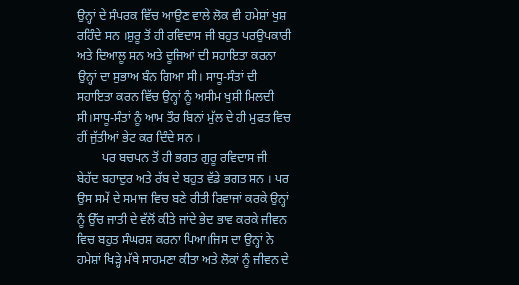ਉਨ੍ਹਾਂ ਦੇ ਸੰਪਰਕ ਵਿੱਚ ਆਉਣ ਵਾਲੇ ਲੋਕ ਵੀ ਹਮੇਸ਼ਾਂ ਖੁਸ਼ ਰਹਿੰਦੇ ਸਨ ।ਸ਼ੁਰੂ ਤੋਂ ਹੀ ਰਵਿਦਾਸ ਜੀ ਬਹੁਤ ਪਰਉਪਕਾਰੀ ਅਤੇ ਦਿਆਲੂ ਸਨ ਅਤੇ ਦੂਜਿਆਂ ਦੀ ਸਹਾਇਤਾ ਕਰਨਾ ਉਨ੍ਹਾਂ ਦਾ ਸੁਭਾਅ ਬੰਨ ਗਿਆ ਸੀ। ਸਾਧੂ-ਸੰਤਾਂ ਦੀ ਸਹਾਇਤਾ ਕਰਨ ਵਿੱਚ ਉਨ੍ਹਾਂ ਨੂੰ ਅਸੀਮ ਖੁਸ਼ੀ ਮਿਲਦੀ ਸੀ।ਸਾਧੂ-ਸੰਤਾਂ ਨੂੰ ਆਮ ਤੌਰ ਬਿਨਾਂ ਮੁੱਲ ਦੇ ਹੀ ਮੁਫਤ ਵਿਚ ਹੀਂ ਜੁੱਤੀਆਂ ਭੇਟ ਕਰ ਦਿੰਦੇ ਸਨ ।
        ਪਰ ਬਚਪਨ ਤੋਂ ਹੀ ਭਗਤ ਗੁਰੂ ਰਵਿਦਾਸ ਜੀ ਬੇਹੱਦ ਬਹਾਦੁਰ ਅਤੇ ਰੱਬ ਦੇ ਬਹੁਤ ਵੱਡੇ ਭਗਤ ਸਨ । ਪਰ ਉਸ ਸਮੇਂ ਦੇ ਸਮਾਜ ਵਿਚ ਬਣੇ ਰੀਤੀ ਰਿਵਾਜਾਂ ਕਰਕੇ ਉਨ੍ਹਾਂ ਨੂੰ ਉੱਚ ਜਾਤੀ ਦੇ ਵੱਲੋਂ ਕੀਤੇ ਜਾਂਦੇ ਭੇਦ ਭਾਵ ਕਰਕੇ ਜੀਵਨ ਵਿਚ ਬਹੁਤ ਸੰਘਰਸ਼ ਕਰਨਾ ਪਿਆ।ਜਿਸ ਦਾ ਉਨ੍ਹਾਂ ਨੇ ਹਮੇਸ਼ਾਂ ਖਿੜ੍ਹੇ ਮੱਥੇ ਸਾਹਮਣਾ ਕੀਤਾ ਅਤੇ ਲੋਕਾਂ ਨੂੰ ਜੀਵਨ ਦੇ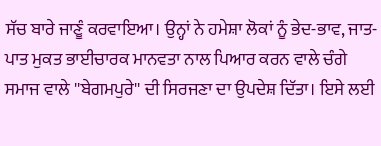ਸੱਚ ਬਾਰੇ ਜਾਣੂੰ ਕਰਵਾਇਆ। ਉਨ੍ਹਾਂ ਨੇ ਹਮੇਸ਼ਾ ਲੋਕਾਂ ਨੂੰ ਭੇਦ-ਭਾਵ, ਜਾਤ-ਪਾਤ ਮੁਕਤ ਭਾਈਚਾਰਕ ਮਾਨਵਤਾ ਨਾਲ ਪਿਆਰ ਕਰਨ ਵਾਲੇ ਚੰਗੇ ਸਮਾਜ ਵਾਲੇ ''ਬੇਗਮਪੁਰੇ'' ਦੀ ਸਿਰਜਣਾ ਦਾ ਉਪਦੇਸ਼ ਦਿੱਤਾ। ਇਸੇ ਲਈ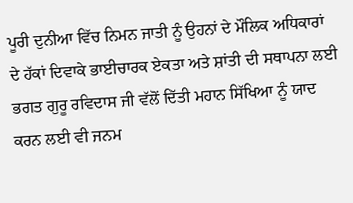ਪੂਰੀ ਦੁਨੀਆ ਵਿੱਚ ਨਿਮਨ ਜਾਤੀ ਨੂੰ ਉਹਨਾਂ ਦੇ ਮੌਲਿਕ ਅਧਿਕਾਰਾਂ ਦੇ ਹੱਕਾਂ ਦਿਵਾਕੇ ਭਾਈਚਾਰਕ ਏਕਤਾ ਅਤੇ ਸ਼ਾਂਤੀ ਦੀ ਸਥਾਪਨਾ ਲਈ ਭਗਤ ਗੁਰੂ ਰਵਿਦਾਸ ਜੀ ਵੱਲੋਂ ਦਿੱਤੀ ਮਹਾਨ ਸਿੱਖਿਆ ਨੂੰ ਯਾਦ ਕਰਨ ਲਈ ਵੀ ਜਨਮ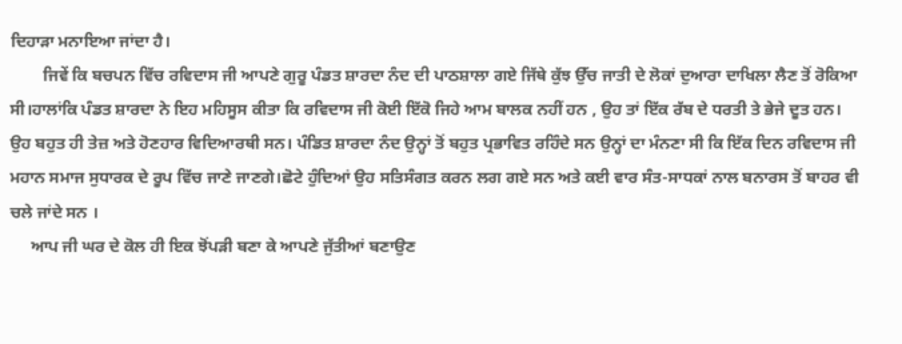ਦਿਹਾੜਾ ਮਨਾਇਆ ਜਾਂਦਾ ਹੈ।
        ਜਿਵੇਂ ਕਿ ਬਚਪਨ ਵਿੱਚ ਰਵਿਦਾਸ ਜੀ ਆਪਣੇ ਗੁਰੂ ਪੰਡਤ ਸ਼ਾਰਦਾ ਨੰਦ ਦੀ ਪਾਠਸ਼ਾਲਾ ਗਏ ਜਿੱਥੇ ਕੁੱਝ ਉੱਚ ਜਾਤੀ ਦੇ ਲੋਕਾਂ ਦੁਆਰਾ ਦਾਖਿਲਾ ਲੈਣ ਤੋਂ ਰੋਕਿਆ ਸੀ।ਹਾਲਾਂਕਿ ਪੰਡਤ ਸ਼ਾਰਦਾ ਨੇ ਇਹ ਮਹਿਸੂਸ ਕੀਤਾ ਕਿ ਰਵਿਦਾਸ ਜੀ ਕੋਈ ਇੱਕੋ ਜਿਹੇ ਆਮ ਬਾਲਕ ਨਹੀਂ ਹਨ , ਉਹ ਤਾਂ ਇੱਕ ਰੱਬ ਦੇ ਧਰਤੀ ਤੇ ਭੇਜੇ ਦੂਤ ਹਨ। ਉਹ ਬਹੁਤ ਹੀ ਤੇਜ਼ ਅਤੇ ਹੋਣਹਾਰ ਵਿਦਿਆਰਥੀ ਸਨ। ਪੰਡਿਤ ਸ਼ਾਰਦਾ ਨੰਦ ਉਨ੍ਹਾਂ ਤੋਂ ਬਹੁਤ ਪ੍ਰਭਾਵਿਤ ਰਹਿੰਦੇ ਸਨ ਉਨ੍ਹਾਂ ਦਾ ਮੰਨਣਾ ਸੀ ਕਿ ਇੱਕ ਦਿਨ ਰਵਿਦਾਸ ਜੀ ਮਹਾਨ ਸਮਾਜ ਸੁਧਾਰਕ ਦੇ ਰੂਪ ਵਿੱਚ ਜਾਣੇ ਜਾਣਗੇ।ਛੋਟੇ ਹੁੰਦਿਆਂ ਉਹ ਸਤਿਸੰਗਤ ਕਰਨ ਲਗ ਗਏ ਸਨ ਅਤੇ ਕਈ ਵਾਰ ਸੰਤ-ਸਾਧਕਾਂ ਨਾਲ ਬਨਾਰਸ ਤੋਂ ਬਾਹਰ ਵੀ ਚਲੇ ਜਾਂਦੇ ਸਨ ।
     ਆਪ ਜੀ ਘਰ ਦੇ ਕੋਲ ਹੀ ਇਕ ਝੋਂਪੜੀ ਬਣਾ ਕੇ ਆਪਣੇ ਜੁੱਤੀਆਂ ਬਣਾਉਣ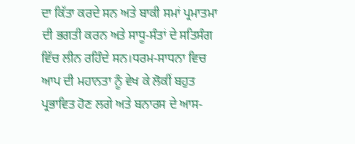ਦਾ ਕਿੱਤਾ ਕਰਦੇ ਸਨ ਅਤੇ ਬਾਕੀ ਸਮਾਂ ਪ੍ਰਮਾਤਮਾ ਦੀ ਭਗਤੀ ਕਰਨ ਅਤੇ ਸਾਧੂ-ਸੰਤਾਂ ਦੇ ਸਤਿਸੰਗ ਵਿੱਚ ਲੀਨ ਰਹਿੰਦੇ ਸਨ।ਧਰਮ-ਸਾਧਨਾ ਵਿਚ ਆਪ ਦੀ ਮਹਾਨਤਾ ਨੂੰ ਵੇਖ ਕੇ ਲੋਕੀਂ ਬਹੁਤ ਪ੍ਰਭਾਵਿਤ ਹੋਣ ਲਗੇ ਅਤੇ ਬਨਾਰਸ ਦੇ ਆਸ-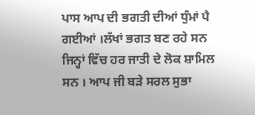ਪਾਸ ਆਪ ਦੀ ਭਗਤੀ ਦੀਆਂ ਧੁੰਮਾਂ ਪੈ ਗਈਆਂ ।ਲੱਖਾਂ ਭਗਤ ਬਣ ਰਹੇ ਸਨ ਜਿਨ੍ਹਾਂ ਵਿੱਚ ਹਰ ਜਾਤੀ ਦੇ ਲੋਕ ਸ਼ਾਮਿਲ ਸਨ । ਆਪ ਜੀ ਬੜੇ ਸਰਲ ਸੁਭਾ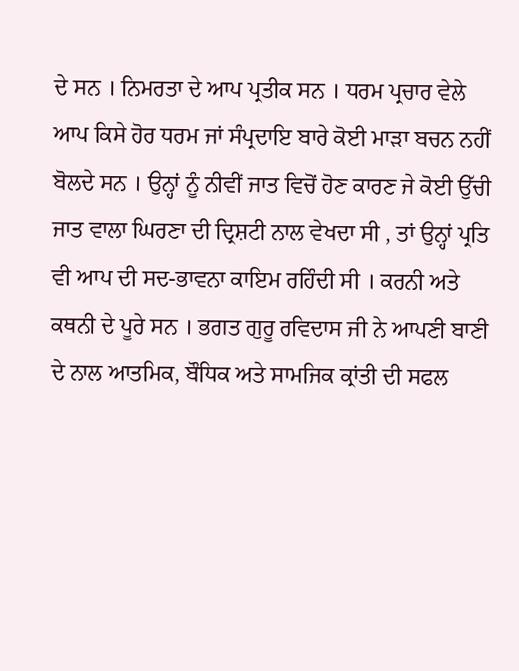ਦੇ ਸਨ । ਨਿਮਰਤਾ ਦੇ ਆਪ ਪ੍ਰਤੀਕ ਸਨ । ਧਰਮ ਪ੍ਰਚਾਰ ਵੇਲੇ ਆਪ ਕਿਸੇ ਹੋਰ ਧਰਮ ਜਾਂ ਸੰਪ੍ਰਦਾਇ ਬਾਰੇ ਕੋਈ ਮਾੜਾ ਬਚਨ ਨਹੀਂ ਬੋਲਦੇ ਸਨ । ਉਨ੍ਹਾਂ ਨੂੰ ਨੀਵੀਂ ਜਾਤ ਵਿਚੋਂ ਹੋਣ ਕਾਰਣ ਜੇ ਕੋਈ ਉੱਚੀ ਜਾਤ ਵਾਲਾ ਘਿਰਣਾ ਦੀ ਦ੍ਰਿਸ਼ਟੀ ਨਾਲ ਵੇਖਦਾ ਸੀ , ਤਾਂ ਉਨ੍ਹਾਂ ਪ੍ਰਤਿ ਵੀ ਆਪ ਦੀ ਸਦ-ਭਾਵਨਾ ਕਾਇਮ ਰਹਿੰਦੀ ਸੀ । ਕਰਨੀ ਅਤੇ ਕਥਨੀ ਦੇ ਪੂਰੇ ਸਨ । ਭਗਤ ਗੁਰੂ ਰਵਿਦਾਸ ਜੀ ਨੇ ਆਪਣੀ ਬਾਣੀ ਦੇ ਨਾਲ ਆਤਮਿਕ, ਬੌਧਿਕ ਅਤੇ ਸਾਮਜਿਕ ਕ੍ਰਾਂਤੀ ਦੀ ਸਫਲ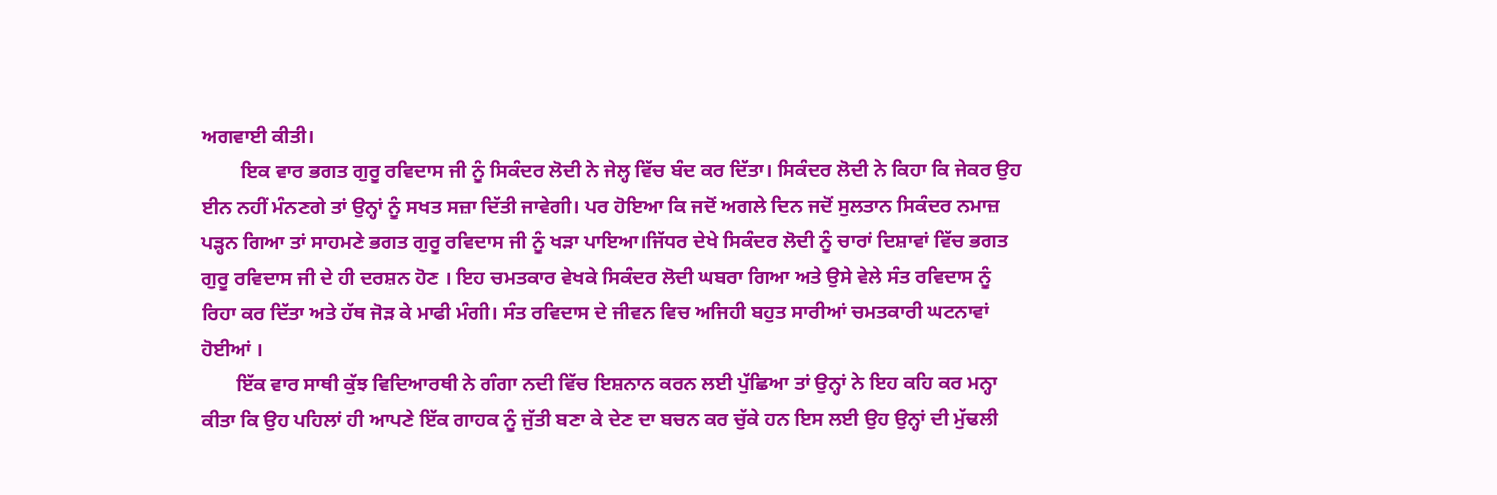ਅਗਵਾਈ ਕੀਤੀ।
        ਇਕ ਵਾਰ ਭਗਤ ਗੁਰੂ ਰਵਿਦਾਸ ਜੀ ਨੂੰ ਸਿਕੰਦਰ ਲੋਦੀ ਨੇ ਜੇਲ੍ਹ ਵਿੱਚ ਬੰਦ ਕਰ ਦਿੱਤਾ। ਸਿਕੰਦਰ ਲੋਦੀ ਨੇ ਕਿਹਾ ਕਿ ਜੇਕਰ ਉਹ ਈਨ ਨਹੀਂ ਮੰਨਣਗੇ ਤਾਂ ਉਨ੍ਹਾਂ ਨੂੰ ਸਖਤ ਸਜ਼ਾ ਦਿੱਤੀ ਜਾਵੇਗੀ। ਪਰ ਹੋਇਆ ਕਿ ਜਦੋਂ ਅਗਲੇ ਦਿਨ ਜਦੋਂ ਸੁਲਤਾਨ ਸਿਕੰਦਰ ਨਮਾਜ਼ ਪੜ੍ਹਨ ਗਿਆ ਤਾਂ ਸਾਹਮਣੇ ਭਗਤ ਗੁਰੂ ਰਵਿਦਾਸ ਜੀ ਨੂੰ ਖੜਾ ਪਾਇਆ।ਜਿੱਧਰ ਦੇਖੇ ਸਿਕੰਦਰ ਲੋਦੀ ਨੂੰ ਚਾਰਾਂ ਦਿਸ਼ਾਵਾਂ ਵਿੱਚ ਭਗਤ ਗੁਰੂ ਰਵਿਦਾਸ ਜੀ ਦੇ ਹੀ ਦਰਸ਼ਨ ਹੋਣ । ਇਹ ਚਮਤਕਾਰ ਵੇਖਕੇ ਸਿਕੰਦਰ ਲੋਦੀ ਘਬਰਾ ਗਿਆ ਅਤੇ ਉਸੇ ਵੇਲੇ ਸੰਤ ਰਵਿਦਾਸ ਨੂੰ ਰਿਹਾ ਕਰ ਦਿੱਤਾ ਅਤੇ ਹੱਥ ਜੋੜ ਕੇ ਮਾਫੀ ਮੰਗੀ। ਸੰਤ ਰਵਿਦਾਸ ਦੇ ਜੀਵਨ ਵਿਚ ਅਜਿਹੀ ਬਹੁਤ ਸਾਰੀਆਂ ਚਮਤਕਾਰੀ ਘਟਨਾਵਾਂ ਹੋਈਆਂ ।
       ਇੱਕ ਵਾਰ ਸਾਥੀ ਕੁੱਝ ਵਿਦਿਆਰਥੀ ਨੇ ਗੰਗਾ ਨਦੀ ਵਿੱਚ ਇਸ਼ਨਾਨ ਕਰਨ ਲਈ ਪੁੱਛਿਆ ਤਾਂ ਉਨ੍ਹਾਂ ਨੇ ਇਹ ਕਹਿ ਕਰ ਮਨ੍ਹਾ ਕੀਤਾ ਕਿ ਉਹ ਪਹਿਲਾਂ ਹੀ ਆਪਣੇ ਇੱਕ ਗਾਹਕ ਨੂੰ ਜੁੱਤੀ ਬਣਾ ਕੇ ਦੇਣ ਦਾ ਬਚਨ ਕਰ ਚੁੱਕੇ ਹਨ ਇਸ ਲਈ ਉਹ ਉਨ੍ਹਾਂ ਦੀ ਮੁੱਢਲੀ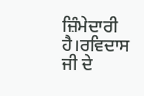ਜ਼ਿੰਮੇਦਾਰੀ ਹੈ।ਰਵਿਦਾਸ ਜੀ ਦੇ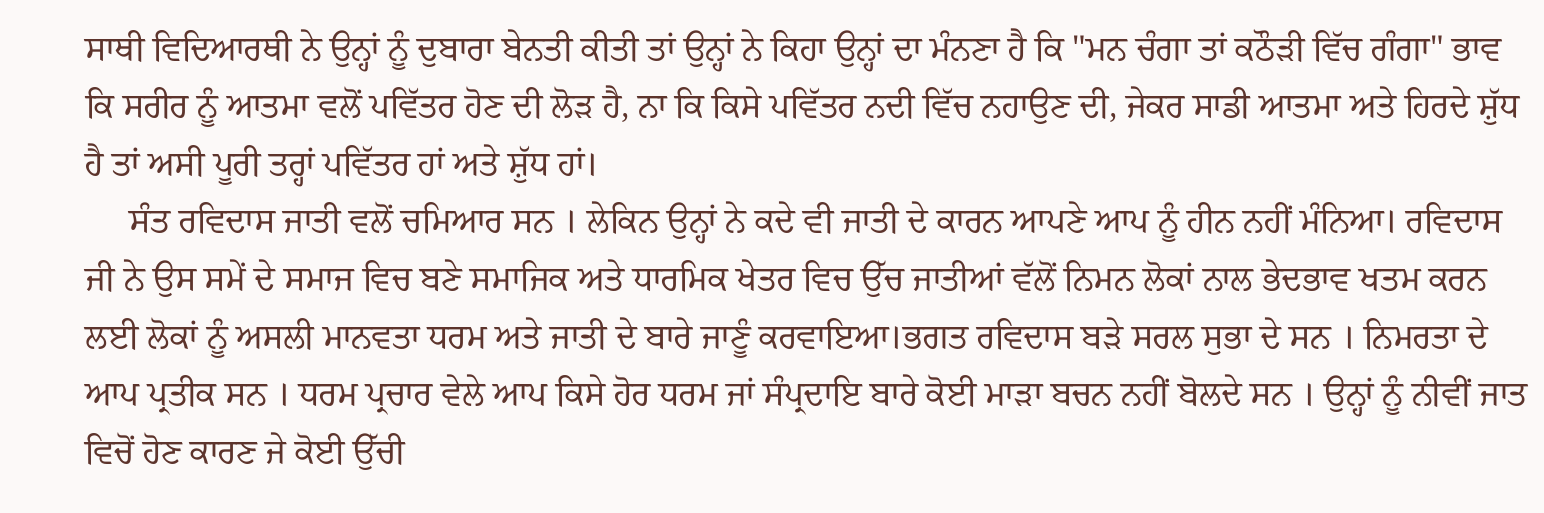ਸਾਥੀ ਵਿਦਿਆਰਥੀ ਨੇ ਉਨ੍ਹਾਂ ਨੂੰ ਦੁਬਾਰਾ ਬੇਨਤੀ ਕੀਤੀ ਤਾਂ ਉਨ੍ਹਾਂ ਨੇ ਕਿਹਾ ਉਨ੍ਹਾਂ ਦਾ ਮੰਨਣਾ ਹੈ ਕਿ "ਮਨ ਚੰਗਾ ਤਾਂ ਕਠੌੜੀ ਵਿੱਚ ਗੰਗਾ" ਭਾਵ ਕਿ ਸਰੀਰ ਨੂੰ ਆਤਮਾ ਵਲੋਂ ਪਵਿੱਤਰ ਹੋਣ ਦੀ ਲੋੜ ਹੈ, ਨਾ ਕਿ ਕਿਸੇ ਪਵਿੱਤਰ ਨਦੀ ਵਿੱਚ ਨਹਾਉਣ ਦੀ, ਜੇਕਰ ਸਾਡੀ ਆਤਮਾ ਅਤੇ ਹਿਰਦੇ ਸ਼ੁੱਧ ਹੈ ਤਾਂ ਅਸੀ ਪੂਰੀ ਤਰ੍ਹਾਂ ਪਵਿੱਤਰ ਹਾਂ ਅਤੇ ਸ਼ੁੱਧ ਹਾਂ।
     ਸੰਤ ਰਵਿਦਾਸ ਜਾਤੀ ਵਲੋਂ ਚਮਿਆਰ ਸਨ । ਲੇਕਿਨ ਉਨ੍ਹਾਂ ਨੇ ਕਦੇ ਵੀ ਜਾਤੀ ਦੇ ਕਾਰਨ ਆਪਣੇ ਆਪ ਨੂੰ ਹੀਨ ਨਹੀਂ ਮੰਨਿਆ। ਰਵਿਦਾਸ ਜੀ ਨੇ ਉਸ ਸਮੇਂ ਦੇ ਸਮਾਜ ਵਿਚ ਬਣੇ ਸਮਾਜਿਕ ਅਤੇ ਧਾਰਮਿਕ ਖੇਤਰ ਵਿਚ ਉੱਚ ਜਾਤੀਆਂ ਵੱਲੋਂ ਨਿਮਨ ਲੋਕਾਂ ਨਾਲ ਭੇਦਭਾਵ ਖਤਮ ਕਰਨ ਲਈ ਲੋਕਾਂ ਨੂੰ ਅਸਲੀ ਮਾਨਵਤਾ ਧਰਮ ਅਤੇ ਜਾਤੀ ਦੇ ਬਾਰੇ ਜਾਣੂੰ ਕਰਵਾਇਆ।ਭਗਤ ਰਵਿਦਾਸ ਬੜੇ ਸਰਲ ਸੁਭਾ ਦੇ ਸਨ । ਨਿਮਰਤਾ ਦੇ ਆਪ ਪ੍ਰਤੀਕ ਸਨ । ਧਰਮ ਪ੍ਰਚਾਰ ਵੇਲੇ ਆਪ ਕਿਸੇ ਹੋਰ ਧਰਮ ਜਾਂ ਸੰਪ੍ਰਦਾਇ ਬਾਰੇ ਕੋਈ ਮਾੜਾ ਬਚਨ ਨਹੀਂ ਬੋਲਦੇ ਸਨ । ਉਨ੍ਹਾਂ ਨੂੰ ਨੀਵੀਂ ਜਾਤ ਵਿਚੋਂ ਹੋਣ ਕਾਰਣ ਜੇ ਕੋਈ ਉੱਚੀ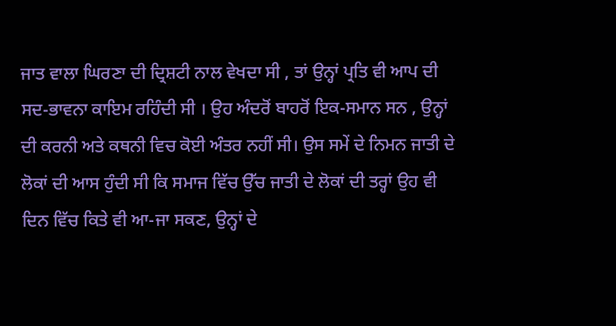ਜਾਤ ਵਾਲਾ ਘਿਰਣਾ ਦੀ ਦ੍ਰਿਸ਼ਟੀ ਨਾਲ ਵੇਖਦਾ ਸੀ , ਤਾਂ ਉਨ੍ਹਾਂ ਪ੍ਰਤਿ ਵੀ ਆਪ ਦੀ ਸਦ-ਭਾਵਨਾ ਕਾਇਮ ਰਹਿੰਦੀ ਸੀ । ਉਹ ਅੰਦਰੋਂ ਬਾਹਰੋਂ ਇਕ-ਸਮਾਨ ਸਨ , ਉਨ੍ਹਾਂ ਦੀ ਕਰਨੀ ਅਤੇ ਕਥਨੀ ਵਿਚ ਕੋਈ ਅੰਤਰ ਨਹੀਂ ਸੀ। ਉਸ ਸਮੇਂ ਦੇ ਨਿਮਨ ਜਾਤੀ ਦੇ ਲੋਕਾਂ ਦੀ ਆਸ ਹੁੰਦੀ ਸੀ ਕਿ ਸਮਾਜ ਵਿੱਚ ਉੱਚ ਜਾਤੀ ਦੇ ਲੋਕਾਂ ਦੀ ਤਰ੍ਹਾਂ ਉਹ ਵੀ ਦਿਨ ਵਿੱਚ ਕਿਤੇ ਵੀ ਆ-ਜਾ ਸਕਣ, ਉਨ੍ਹਾਂ ਦੇ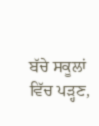ਬੱਚੇ ਸਕੂਲਾਂ ਵਿੱਚ ਪੜ੍ਹਣ,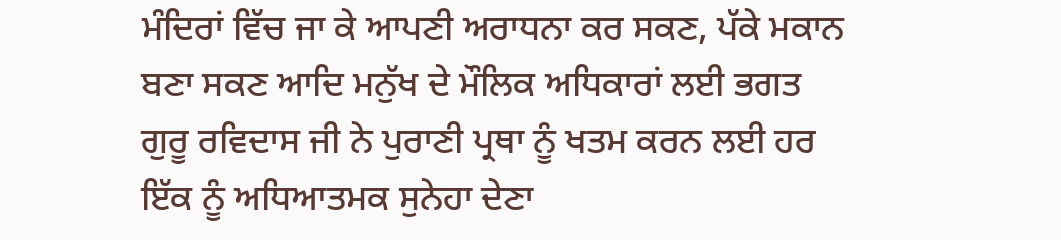ਮੰਦਿਰਾਂ ਵਿੱਚ ਜਾ ਕੇ ਆਪਣੀ ਅਰਾਧਨਾ ਕਰ ਸਕਣ, ਪੱਕੇ ਮਕਾਨ ਬਣਾ ਸਕਣ ਆਦਿ ਮਨੁੱਖ ਦੇ ਮੌਲਿਕ ਅਧਿਕਾਰਾਂ ਲਈ ਭਗਤ ਗੁਰੂ ਰਵਿਦਾਸ ਜੀ ਨੇ ਪੁਰਾਣੀ ਪ੍ਰਥਾ ਨੂੰ ਖਤਮ ਕਰਨ ਲਈ ਹਰ ਇੱਕ ਨੂੰ ਅਧਿਆਤਮਕ ਸੁਨੇਹਾ ਦੇਣਾ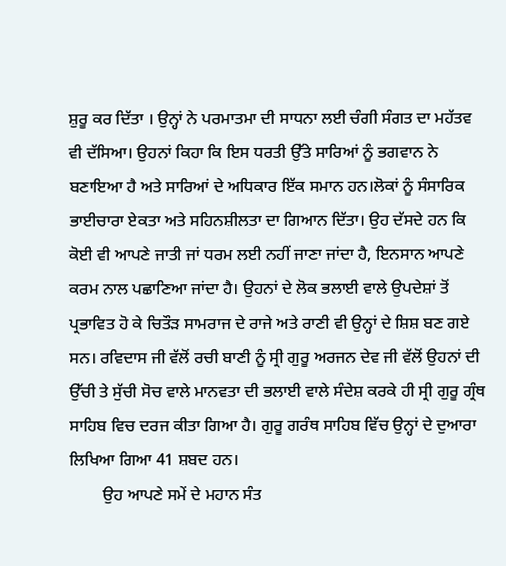ਸ਼ੁਰੂ ਕਰ ਦਿੱਤਾ । ਉਨ੍ਹਾਂ ਨੇ ਪਰਮਾਤਮਾ ਦੀ ਸਾਧਨਾ ਲਈ ਚੰਗੀ ਸੰਗਤ ਦਾ ਮਹੱਤਵ ਵੀ ਦੱਸਿਆ। ਉਹਨਾਂ ਕਿਹਾ ਕਿ ਇਸ ਧਰਤੀ ਉੱਤੇ ਸਾਰਿਆਂ ਨੂੰ ਭਗਵਾਨ ਨੇ ਬਣਾਇਆ ਹੈ ਅਤੇ ਸਾਰਿਆਂ ਦੇ ਅਧਿਕਾਰ ਇੱਕ ਸਮਾਨ ਹਨ।ਲੋਕਾਂ ਨੂੰ ਸੰਸਾਰਿਕ ਭਾਈਚਾਰਾ ਏਕਤਾ ਅਤੇ ਸਹਿਨਸ਼ੀਲਤਾ ਦਾ ਗਿਆਨ ਦਿੱਤਾ। ਉਹ ਦੱਸਦੇ ਹਨ ਕਿ ਕੋਈ ਵੀ ਆਪਣੇ ਜਾਤੀ ਜਾਂ ਧਰਮ ਲਈ ਨਹੀਂ ਜਾਣਾ ਜਾਂਦਾ ਹੈ, ਇਨਸਾਨ ਆਪਣੇ ਕਰਮ ਨਾਲ ਪਛਾਣਿਆ ਜਾਂਦਾ ਹੈ। ਉਹਨਾਂ ਦੇ ਲੋਕ ਭਲਾਈ ਵਾਲੇ ਉਪਦੇਸ਼ਾਂ ਤੋਂ ਪ੍ਰਭਾਵਿਤ ਹੋ ਕੇ ਚਿਤੌੜ ਸਾਮਰਾਜ ਦੇ ਰਾਜੇ ਅਤੇ ਰਾਣੀ ਵੀ ਉਨ੍ਹਾਂ ਦੇ ਸ਼ਿਸ਼ ਬਣ ਗਏ ਸਨ। ਰਵਿਦਾਸ ਜੀ ਵੱਲੋਂ ਰਚੀ ਬਾਣੀ ਨੂੰ ਸ੍ਰੀ ਗੁਰੂ ਅਰਜਨ ਦੇਵ ਜੀ ਵੱਲੋਂ ਉਹਨਾਂ ਦੀ ਉੱਚੀ ਤੇ ਸੁੱਚੀ ਸੋਚ ਵਾਲੇ ਮਾਨਵਤਾ ਦੀ ਭਲਾਈ ਵਾਲੇ ਸੰਦੇਸ਼ ਕਰਕੇ ਹੀ ਸ੍ਰੀ ਗੁਰੂ ਗ੍ਰੰਥ ਸਾਹਿਬ ਵਿਚ ਦਰਜ ਕੀਤਾ ਗਿਆ ਹੈ। ਗੁਰੂ ਗਰੰਥ ਸਾਹਿਬ ਵਿੱਚ ਉਨ੍ਹਾਂ ਦੇ ਦੁਆਰਾ ਲਿਖਿਆ ਗਿਆ 41 ਸ਼ਬਦ ਹਨ।
        ਉਹ ਆਪਣੇ ਸਮੇਂ ਦੇ ਮਹਾਨ ਸੰਤ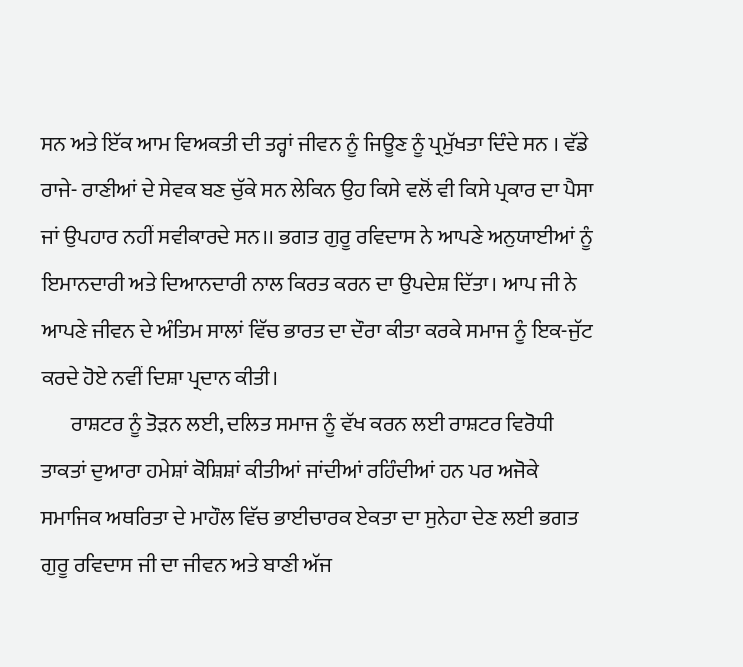ਸਨ ਅਤੇ ਇੱਕ ਆਮ ਵਿਅਕਤੀ ਦੀ ਤਰ੍ਹਾਂ ਜੀਵਨ ਨੂੰ ਜਿਊਣ ਨੂੰ ਪ੍ਰਮੁੱਖਤਾ ਦਿੰਦੇ ਸਨ । ਵੱਡੇ ਰਾਜੇ- ਰਾਣੀਆਂ ਦੇ ਸੇਵਕ ਬਣ ਚੁੱਕੇ ਸਨ ਲੇਕਿਨ ਉਹ ਕਿਸੇ ਵਲੋਂ ਵੀ ਕਿਸੇ ਪ੍ਰਕਾਰ ਦਾ ਪੈਸਾ ਜਾਂ ਉਪਹਾਰ ਨਹੀਂ ਸਵੀਕਾਰਦੇ ਸਨ।। ਭਗਤ ਗੁਰੂ ਰਵਿਦਾਸ ਨੇ ਆਪਣੇ ਅਨੁਯਾਈਆਂ ਨੂੰ ਇਮਾਨਦਾਰੀ ਅਤੇ ਦਿਆਨਦਾਰੀ ਨਾਲ ਕਿਰਤ ਕਰਨ ਦਾ ਉਪਦੇਸ਼ ਦਿੱਤਾ। ਆਪ ਜੀ ਨੇ ਆਪਣੇ ਜੀਵਨ ਦੇ ਅੰਤਿਮ ਸਾਲਾਂ ਵਿੱਚ ਭਾਰਤ ਦਾ ਦੌਰਾ ਕੀਤਾ ਕਰਕੇ ਸਮਾਜ ਨੂੰ ਇਕ-ਜੁੱਟ ਕਰਦੇ ਹੋਏ ਨਵੀਂ ਦਿਸ਼ਾ ਪ੍ਰਦਾਨ ਕੀਤੀ।
       ਰਾਸ਼ਟਰ ਨੂੰ ਤੋੜਨ ਲਈ, ਦਲਿਤ ਸਮਾਜ ਨੂੰ ਵੱਖ ਕਰਨ ਲਈ ਰਾਸ਼ਟਰ ਵਿਰੋਧੀ ਤਾਕਤਾਂ ਦੁਆਰਾ ਹਮੇਸ਼ਾਂ ਕੋਸ਼ਿਸ਼ਾਂ ਕੀਤੀਆਂ ਜਾਂਦੀਆਂ ਰਹਿੰਦੀਆਂ ਹਨ ਪਰ ਅਜੋਕੇ ਸਮਾਜਿਕ ਅਥਰਿਤਾ ਦੇ ਮਾਹੌਲ ਵਿੱਚ ਭਾਈਚਾਰਕ ਏਕਤਾ ਦਾ ਸੁਨੇਹਾ ਦੇਣ ਲਈ ਭਗਤ ਗੁਰੂ ਰਵਿਦਾਸ ਜੀ ਦਾ ਜੀਵਨ ਅਤੇ ਬਾਣੀ ਅੱਜ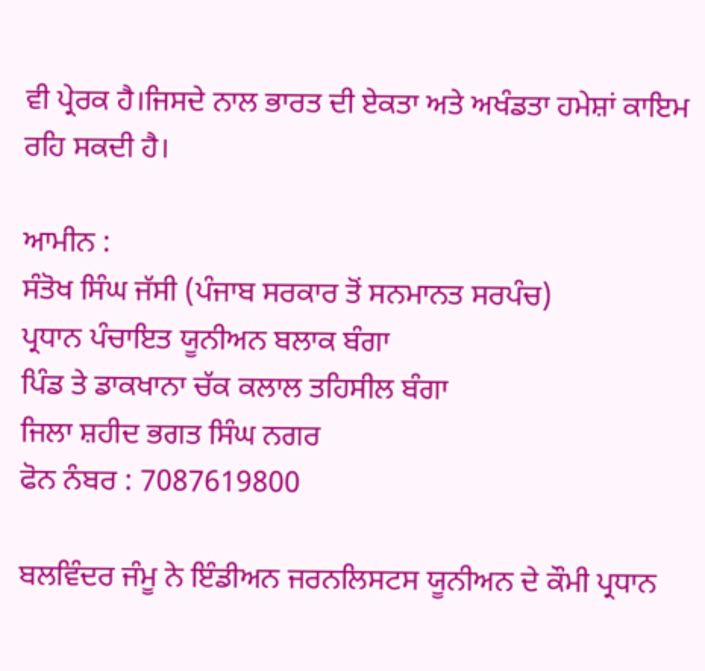ਵੀ ਪ੍ਰੇਰਕ ਹੈ।ਜਿਸਦੇ ਨਾਲ ਭਾਰਤ ਦੀ ਏਕਤਾ ਅਤੇ ਅਖੰਡਤਾ ਹਮੇਸ਼ਾਂ ਕਾਇਮ ਰਹਿ ਸਕਦੀ ਹੈ।

ਆਮੀਨ :
ਸੰਤੋਖ ਸਿੰਘ ਜੱਸੀ (ਪੰਜਾਬ ਸਰਕਾਰ ਤੋਂ ਸਨਮਾਨਤ ਸਰਪੰਚ)
ਪ੍ਰਧਾਨ ਪੰਚਾਇਤ ਯੂਨੀਅਨ ਬਲਾਕ ਬੰਗਾ
ਪਿੰਡ ਤੇ ਡਾਕਖਾਨਾ ਚੱਕ ਕਲਾਲ ਤਹਿਸੀਲ ਬੰਗਾ
ਜਿਲਾ ਸ਼ਹੀਦ ਭਗਤ ਸਿੰਘ ਨਗਰ
ਫੋਨ ਨੰਬਰ : 7087619800

ਬਲਵਿੰਦਰ ਜੰਮੂ ਨੇ ਇੰਡੀਅਨ ਜਰਨਲਿਸਟਸ ਯੂਨੀਅਨ ਦੇ ਕੌਮੀ ਪ੍ਰਧਾਨ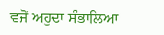ਵਜੋਂ ਅਹੁਦਾ ਸੰਭਾਲਿਆ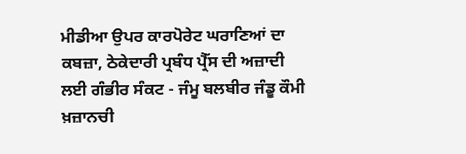ਮੀਡੀਆ ਉਪਰ ਕਾਰਪੋਰੇਟ ਘਰਾਣਿਆਂ ਦਾ ਕਬਜ਼ਾ, ਠੇਕੇਦਾਰੀ ਪ੍ਰਬੰਧ ਪ੍ਰੈੱਸ ਦੀ ਅਜ਼ਾਦੀ ਲਈ ਗੰਭੀਰ ਸੰਕਟ - ਜੰਮੂ ਬਲਬੀਰ ਜੰਡੂ ਕੌਮੀ ਖ਼ਜ਼ਾਨਚੀ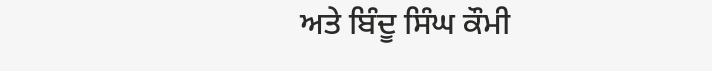ਅਤੇ ਬਿੰਦੂ ਸਿੰਘ ਕੌਮੀ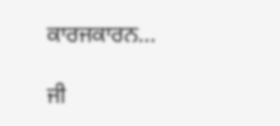ਕਾਰਜਕਾਰਨ...

ਜੀ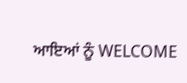ਆਇਆਂ ਨੂੰ WELCOME